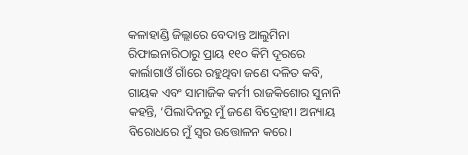କଳାହାଣ୍ଡି ଜିଲ୍ଲାରେ ବେଦାନ୍ତ ଆଲୁମିନା ରିଫାଇନାରିଠାରୁ ପ୍ରାୟ ୧୧୦ କିମି ଦୂରରେ କାର୍ଲାଗାଓଁ ଗାଁରେ ରହୁଥିବା ଜଣେ ଦଳିତ କବି, ଗାୟକ ଏବଂ ସାମାଜିକ କର୍ମୀ ରାଜକିଶୋର ସୁନାନି କହନ୍ତି, ‘ପିଲାଦିନରୁ ମୁଁ ଜଣେ ବିଦ୍ରୋହୀ। ଅନ୍ୟାୟ ବିରୋଧରେ ମୁଁ ସ୍ୱର ଉତ୍ତୋଳନ କରେ।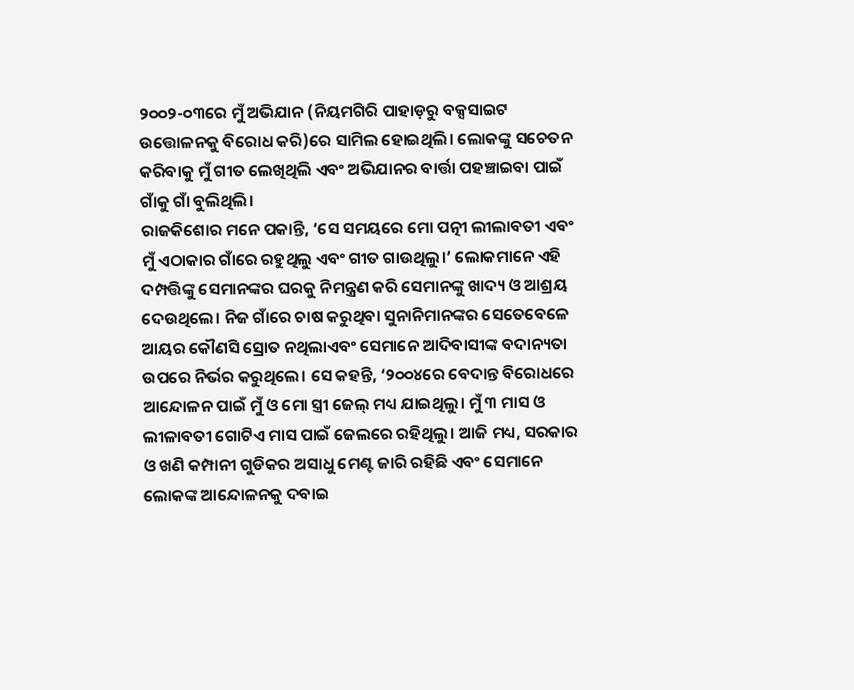୨୦୦୨-୦୩ରେ ମୁଁ ଅଭିଯାନ (ନିୟମଗିରି ପାହାଡ଼ରୁ ବକ୍ସସାଇଟ ଉତ୍ତୋଳନକୁ ବିରୋଧ କରି)ରେ ସାମିଲ ହୋଇଥିଲି। ଲୋକଙ୍କୁ ସଚେତନ କରିବାକୁ ମୁଁ ଗୀତ ଲେଖିଥିଲି ଏବଂ ଅଭିଯାନର ବାର୍ତ୍ତା ପହଞ୍ଚାଇବା ପାଇଁ ଗାଁକୁ ଗାଁ ବୁଲିଥିଲି।
ରାଜକିଶୋର ମନେ ପକାନ୍ତି, ‘ସେ ସମୟରେ ମୋ ପତ୍ନୀ ଲୀଲାବତୀ ଏବଂ ମୁଁ ଏଠାକାର ଗାଁରେ ରହୁଥିଲୁ ଏବଂ ଗୀତ ଗାଉଥିଲୁ।’ ଲୋକମାନେ ଏହି ଦମ୍ପତ୍ତିଙ୍କୁ ସେମାନଙ୍କର ଘରକୁ ନିମନ୍ତ୍ରଣ କରି ସେମାନଙ୍କୁ ଖାଦ୍ୟ ଓ ଆଶ୍ରୟ ଦେଉଥିଲେ। ନିଜ ଗାଁରେ ଚାଷ କରୁଥିବା ସୁନାନିମାନଙ୍କର ସେତେବେଳେ ଆୟର କୌଣସି ସ୍ରୋତ ନଥିଲାଏବଂ ସେମାନେ ଆଦିବାସୀଙ୍କ ବଦାନ୍ୟତା ଉପରେ ନିର୍ଭର କରୁଥିଲେ। ସେ କହନ୍ତି, ‘୨୦୦୪ରେ ବେଦାନ୍ତ ବିରୋଧରେ ଆନ୍ଦୋଳନ ପାଇଁ ମୁଁ ଓ ମୋ ସ୍ତ୍ରୀ ଜେଲ୍ ମଧ୍ୟ ଯାଇଥିଲୁ। ମୁଁ ୩ ମାସ ଓ ଲୀଳାବତୀ ଗୋଟିଏ ମାସ ପାଇଁ ଜେଲରେ ରହିଥିଲୁ। ଆଜି ମଧ୍ୟ, ସରକାର ଓ ଖଣି କମ୍ପାନୀ ଗୁଡିକର ଅସାଧୁ ମେଣ୍ଟ ଜାରି ରହିଛି ଏବଂ ସେମାନେ ଲୋକଙ୍କ ଆନ୍ଦୋଳନକୁ ଦବାଇ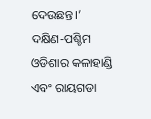ଦେଉଛନ୍ତ।’
ଦକ୍ଷିଣ-ପଶ୍ଚିମ ଓଡିଶାର କଳାହାଣ୍ଡି ଏବଂ ରାୟଗଡା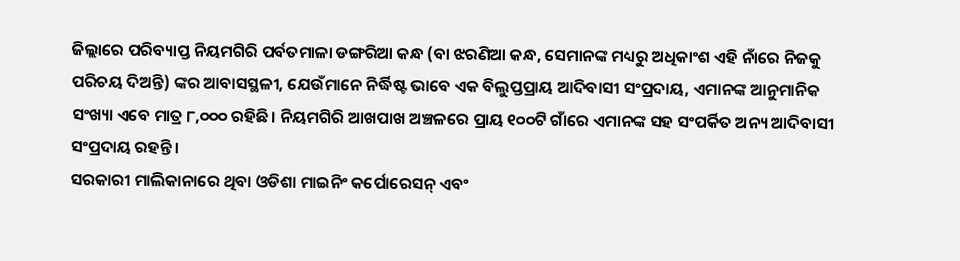ଜିଲ୍ଲାରେ ପରିବ୍ୟାପ୍ତ ନିୟମଗିରି ପର୍ବତମାଳା ଡଙ୍ଗରିଆ କନ୍ଧ (ବା ଝରଣିଆ କନ୍ଧ, ସେମାନଙ୍କ ମଧ୍ୟରୁ ଅଧିକାଂଶ ଏହି ନାଁରେ ନିଜକୁ ପରିଚୟ ଦିଅନ୍ତି) ଙ୍କର ଆବାସସ୍ଥଳୀ, ଯେଉଁମାନେ ନିର୍ଦ୍ଧିଷ୍ଟ ଭାବେ ଏକ ବିଲୁପ୍ତପ୍ରାୟ ଆଦିବାସୀ ସଂପ୍ରଦାୟ, ଏମାନଙ୍କ ଆନୁମାନିକ ସଂଖ୍ୟା ଏବେ ମାତ୍ର ୮,୦୦୦ ରହିଛି। ନିୟମଗିରି ଆଖପାଖ ଅଞ୍ଚଳରେ ପ୍ରାୟ ୧୦୦ଟି ଗାଁରେ ଏମାନଙ୍କ ସହ ସଂପର୍କିତ ଅନ୍ୟ ଆଦିବାସୀ ସଂପ୍ରଦାୟ ରହନ୍ତି।
ସରକାରୀ ମାଲିକାନାରେ ଥିବା ଓଡିଶା ମାଇନିଂ କର୍ପୋରେସନ୍ ଏବଂ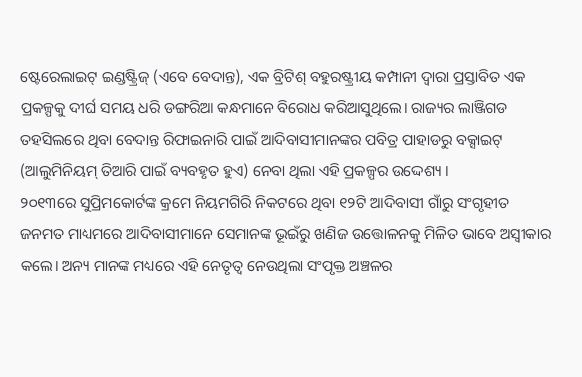ଷ୍ଟେରେଲାଇଟ୍ ଇଣ୍ଡଷ୍ଟ୍ରିଜ୍ (ଏବେ ବେଦାନ୍ତ), ଏକ ବ୍ରିଟିଶ୍ ବହୁରଷ୍ଟ୍ରୀୟ କମ୍ପାନୀ ଦ୍ୱାରା ପ୍ରସ୍ତାବିତ ଏକ ପ୍ରକଳ୍ପକୁ ଦୀର୍ଘ ସମୟ ଧରି ଡଙ୍ଗରିଆ କନ୍ଧମାନେ ବିରୋଧ କରିଆସୁଥିଲେ। ରାଜ୍ୟର ଲାଞ୍ଜିଗଡ ତହସିଲରେ ଥିବା ବେଦାନ୍ତ ରିଫାଇନାରି ପାଇଁ ଆଦିବାସୀମାନଙ୍କର ପବିତ୍ର ପାହାଡରୁ ବକ୍ସାଇଟ୍ (ଆଲୁମିନିୟମ୍ ତିଆରି ପାଇଁ ବ୍ୟବହୃତ ହୁଏ) ନେବା ଥିଲା ଏହି ପ୍ରକଳ୍ପର ଉଦ୍ଦେଶ୍ୟ ।
୨୦୧୩ରେ ସୁପ୍ରିମକୋର୍ଟଙ୍କ କ୍ରମେ ନିୟମଗିରି ନିକଟରେ ଥିବା ୧୨ଟି ଆଦିବାସୀ ଗାଁରୁ ସଂଗୃହୀତ ଜନମତ ମାଧ୍ୟମରେ ଆଦିବାସୀମାନେ ସେମାନଙ୍କ ଭୂଇଁରୁ ଖଣିଜ ଉତ୍ତୋଳନକୁ ମିଳିତ ଭାବେ ଅସ୍ୱୀକାର କଲେ। ଅନ୍ୟ ମାନଙ୍କ ମଧ୍ୟରେ ଏହି ନେତୃତ୍ୱ ନେଉଥିଲା ସଂପୃକ୍ତ ଅଞ୍ଚଳର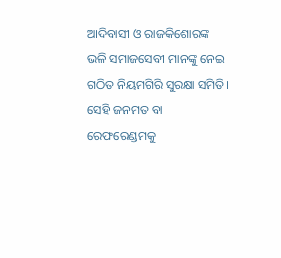ଆଦିବାସୀ ଓ ରାଜକିଶୋରଙ୍କ ଭଳି ସମାଜସେବୀ ମାନଙ୍କୁ ନେଇ ଗଠିତ ନିୟମଗିରି ସୁରକ୍ଷା ସମିତି।
ସେହି ଜନମତ ବା ରେଫରେଣ୍ଡମକୁ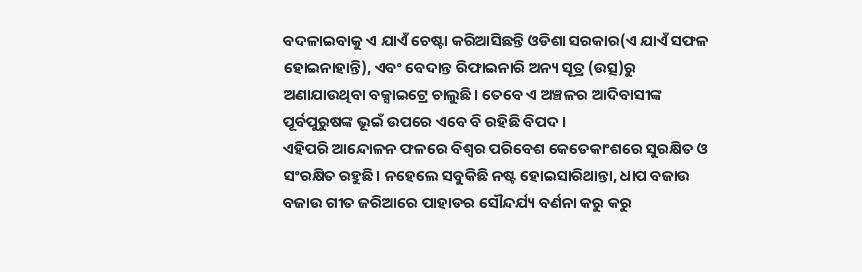ବଦଳାଇବାକୁ ଏ ଯାଏଁ ଚେଷ୍ଟା କରିଆସିଛନ୍ତି ଓଡିଶା ସରକାର(ଏ ଯାଏଁ ସଫଳ ହୋଇନାହାନ୍ତି), ଏବଂ ବେଦାନ୍ତ ରିଫାଇନାରି ଅନ୍ୟ ସୂତ୍ର (ଉତ୍ସ)ରୁ ଅଣାଯାଉଥିବା ବକ୍ସାଇଟ୍ରେ ଚାଲୁଛି। ତେବେ ଏ ଅଞ୍ଚଳର ଆଦିବାସୀଙ୍କ ପୂର୍ବପୁରୁଷଙ୍କ ଭୂଇଁ ଉପରେ ଏବେ ବି ରହିଛି ବିପଦ ।
ଏହିପରି ଆନ୍ଦୋଳନ ଫଳରେ ବିଶ୍ୱର ପରିବେଶ କେତେକାଂଶରେ ସୁରକ୍ଷିତ ଓ ସଂରକ୍ଷିତ ରହୁଛି। ନହେଲେ ସବୁକିଛି ନଷ୍ଟ ହୋଇସାରିଥାନ୍ତା, ଧାପ ବଜାଉ ବଜାଉ ଗୀତ ଜରିଆରେ ପାହାଡର ସୌନ୍ଦର୍ଯ୍ୟ ବର୍ଣନା କରୁ କରୁ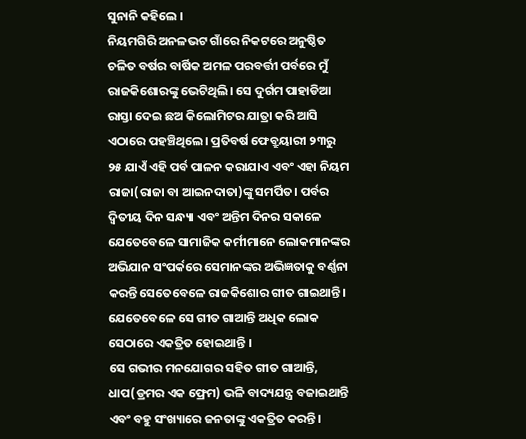ସୁନାନି କହିଲେ ।
ନିୟମଗିରି ଅନଳଭଟ ଗାଁରେ ନିକଟରେ ଅନୁଷ୍ଠିତ ଚଳିତ ବର୍ଷର ବାର୍ଷିକ ଅମଳ ପରବର୍ତ୍ତୀ ପର୍ବରେ ମୁଁ ରାଜକିଶୋରଙ୍କୁ ଭେଟିଥିଲି। ସେ ଦୁର୍ଗମ ପାହାଡିଆ ରାସ୍ତା ଦେଇ ଛଅ କିଲୋମିଟର ଯାତ୍ରା କରି ଆସି ଏଠାରେ ପହଞ୍ଚିଥିଲେ। ପ୍ରତିବର୍ଷ ଫେବ୍ରୁୟାରୀ ୨୩ରୁ ୨୫ ଯାଏଁ ଏହି ପର୍ବ ପାଳନ କରାଯାଏ ଏବଂ ଏହା ନିୟମ ରାଜା(ରାଜା ବା ଆଇନଦାତା)ଙ୍କୁ ସମର୍ପିତ। ପର୍ବର ଦ୍ୱିତୀୟ ଦିନ ସନ୍ଧ୍ୟା ଏବଂ ଅନ୍ତିମ ଦିନର ସକାଳେ ଯେତେବେଳେ ସାମାଜିକ କର୍ମୀମାନେ ଲୋକମାନଙ୍କର ଅଭିଯାନ ସଂପର୍କରେ ସେମାନଙ୍କର ଅଭିଜ୍ଞତାକୁ ବର୍ଣ୍ଣନା କରନ୍ତି ସେତେବେଳେ ରାଜକିଶୋର ଗୀତ ଗାଇଥାନ୍ତି। ଯେତେବେଳେ ସେ ଗୀତ ଗାଆନ୍ତି ଅଧିକ ଲୋକ ସେଠାରେ ଏକତ୍ରିତ ହୋଇଥାନ୍ତି ।
ସେ ଗଭୀର ମନଯୋଗର ସହିତ ଗୀତ ଗାଆନ୍ତି, ଧାପ(ଡ୍ରମର ଏକ ଫ୍ରେମ) ଭଳି ବାଦ୍ୟଯନ୍ତ୍ର ବଜାଇଥାନ୍ତି ଏବଂ ବହୁ ସଂଖ୍ୟାରେ ଜନତାଙ୍କୁ ଏକତ୍ରିତ କରନ୍ତି।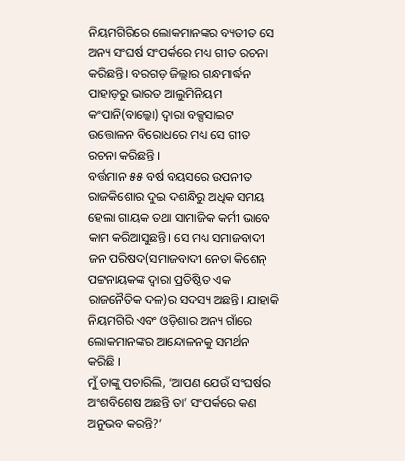ନିୟମଗିରିରେ ଲୋକମାନଙ୍କର ବ୍ୟତୀତ ସେ ଅନ୍ୟ ସଂଘର୍ଷ ସଂପର୍କରେ ମଧ୍ୟ ଗୀତ ରଚନା କରିଛନ୍ତି। ବରଗଡ଼ ଜିଲ୍ଲାର ଗନ୍ଧମାର୍ଦ୍ଧନ ପାହାଡ଼ରୁ ଭାରତ ଆଲୁମିନିୟମ କଂପାନି(ବାଲ୍କୋ) ଦ୍ୱାରା ବକ୍ସସାଇଟ ଉତ୍ତୋଳନ ବିରୋଧରେ ମଧ୍ୟ ସେ ଗୀତ ରଚନା କରିଛନ୍ତି ।
ବର୍ତ୍ତମାନ ୫୫ ବର୍ଷ ବୟସରେ ଉପନୀତ ରାଜକିଶୋର ଦୁଇ ଦଶନ୍ଧିରୁ ଅଧିକ ସମୟ ହେଲା ଗାୟକ ତଥା ସାମାଜିକ କର୍ମୀ ଭାବେ କାମ କରିଆସୁଛନ୍ତି। ସେ ମଧ୍ୟ ସମାଜବାଦୀ ଜନ ପରିଷଦ(ସମାଜବାଦୀ ନେତା କିଶେନ୍ ପଟ୍ଟନାୟକଙ୍କ ଦ୍ୱାରା ପ୍ରତିଷ୍ଠିତ ଏକ ରାଜନୈତିକ ଦଳ)ର ସଦସ୍ୟ ଅଛନ୍ତି। ଯାହାକି ନିୟମଗିରି ଏବଂ ଓଡ଼ିଶାର ଅନ୍ୟ ଗାଁରେ ଲୋକମାନଙ୍କର ଆନ୍ଦୋଳନକୁ ସମର୍ଥନ କରିଛି ।
ମୁଁ ତାଙ୍କୁ ପଚାରିଲି, ‘ଆପଣ ଯେଉଁ ସଂଘର୍ଷର ଅଂଶବିଶେଷ ଅଛନ୍ତି ତା’ ସଂପର୍କରେ କଣ ଅନୁଭବ କରନ୍ତି?’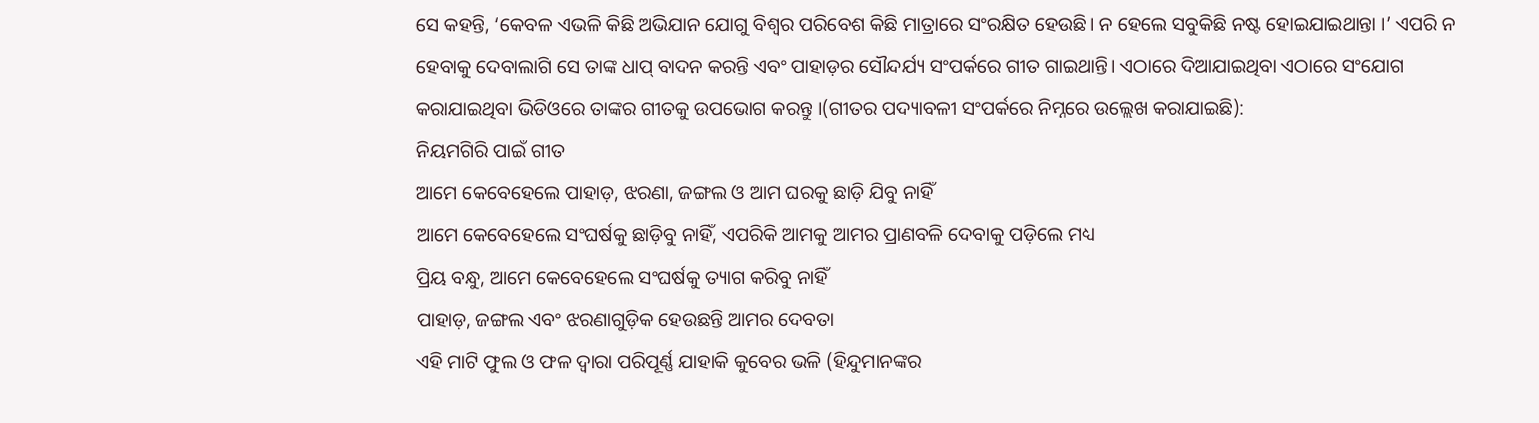ସେ କହନ୍ତି, ‘କେବଳ ଏଭଳି କିଛି ଅଭିଯାନ ଯୋଗୁ ବିଶ୍ୱର ପରିବେଶ କିଛି ମାତ୍ରାରେ ସଂରକ୍ଷିତ ହେଉଛି। ନ ହେଲେ ସବୁକିଛି ନଷ୍ଟ ହୋଇଯାଇଥାନ୍ତା ।’ ଏପରି ନ ହେବାକୁ ଦେବାଲାଗି ସେ ତାଙ୍କ ଧାପ୍ ବାଦନ କରନ୍ତି ଏବଂ ପାହାଡ଼ର ସୌନ୍ଦର୍ଯ୍ୟ ସଂପର୍କରେ ଗୀତ ଗାଇଥାନ୍ତି। ଏଠାରେ ଦିଆଯାଇଥିବା ଏଠାରେ ସଂଯୋଗ କରାଯାଇଥିବା ଭିଡିଓରେ ତାଙ୍କର ଗୀତକୁ ଉପଭୋଗ କରନ୍ତୁ ।(ଗୀତର ପଦ୍ୟାବଳୀ ସଂପର୍କରେ ନିମ୍ନରେ ଉଲ୍ଲେଖ କରାଯାଇଛି):
ନିୟମଗିରି ପାଇଁ ଗୀତ
ଆମେ କେବେହେଲେ ପାହାଡ଼, ଝରଣା, ଜଙ୍ଗଲ ଓ ଆମ ଘରକୁ ଛାଡ଼ି ଯିବୁ ନାହିଁ
ଆମେ କେବେହେଲେ ସଂଘର୍ଷକୁ ଛାଡ଼ିବୁ ନାହିଁ, ଏପରିକି ଆମକୁ ଆମର ପ୍ରାଣବଳି ଦେବାକୁ ପଡ଼ିଲେ ମଧ୍ୟ
ପ୍ରିୟ ବନ୍ଧୁ, ଆମେ କେବେହେଲେ ସଂଘର୍ଷକୁ ତ୍ୟାଗ କରିବୁ ନାହିଁ
ପାହାଡ଼, ଜଙ୍ଗଲ ଏବଂ ଝରଣାଗୁଡ଼ିକ ହେଉଛନ୍ତି ଆମର ଦେବତା
ଏହି ମାଟି ଫୁଲ ଓ ଫଳ ଦ୍ୱାରା ପରିପୂର୍ଣ୍ଣ ଯାହାକି କୁବେର ଭଳି (ହିନ୍ଦୁମାନଙ୍କର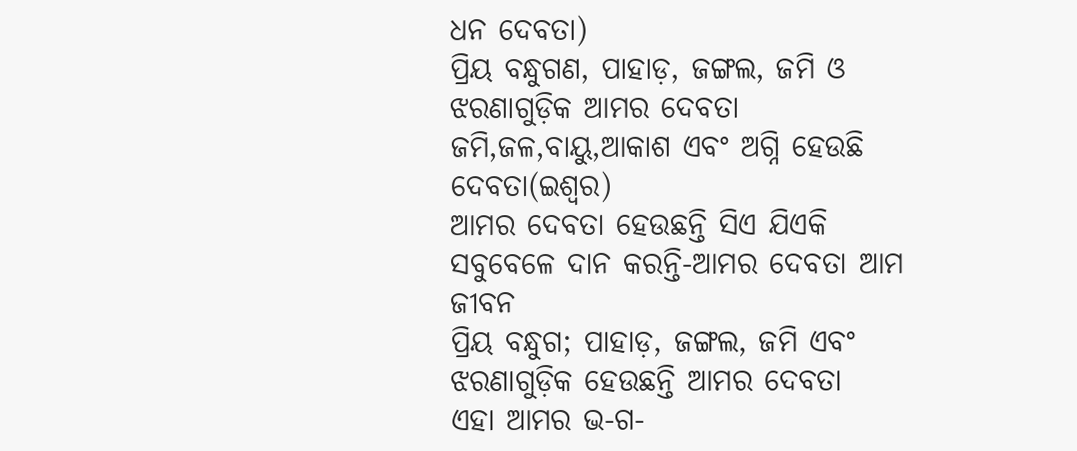ଧନ ଦେବତା)
ପ୍ରିୟ ବନ୍ଧୁଗଣ, ପାହାଡ଼, ଜଙ୍ଗଲ, ଜମି ଓ ଝରଣାଗୁଡ଼ିକ ଆମର ଦେବତା
ଜମି,ଜଳ,ବାୟୁ,ଆକାଶ ଏବଂ ଅଗ୍ନି ହେଉଛି ଦେବତା(ଇଶ୍ୱର)
ଆମର ଦେବତା ହେଉଛନ୍ତି ସିଏ ଯିଏକି ସବୁବେଳେ ଦାନ କରନ୍ତି-ଆମର ଦେବତା ଆମ ଜୀବନ
ପ୍ରିୟ ବନ୍ଧୁଗ; ପାହାଡ଼, ଜଙ୍ଗଲ, ଜମି ଏବଂ ଝରଣାଗୁଡ଼ିକ ହେଉଛନ୍ତି ଆମର ଦେବତା
ଏହା ଆମର ଭ-ଗ-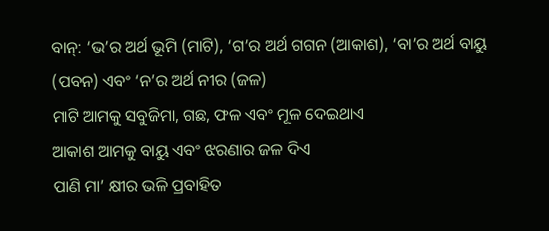ବାନ୍: ‘ଭ’ର ଅର୍ଥ ଭୂମି (ମାଟି), ‘ଗ’ର ଅର୍ଥ ଗଗନ (ଆକାଶ), ‘ବା’ର ଅର୍ଥ ବାୟୁ (ପବନ) ଏବଂ ‘ନ’ର ଅର୍ଥ ନୀର (ଜଳ)
ମାଟି ଆମକୁ ସବୁଜିମା, ଗଛ, ଫଳ ଏବଂ ମୂଳ ଦେଇଥାଏ
ଆକାଶ ଆମକୁ ବାୟୁ ଏବଂ ଝରଣାର ଜଳ ଦିଏ
ପାଣି ମା’ କ୍ଷୀର ଭଳି ପ୍ରବାହିତ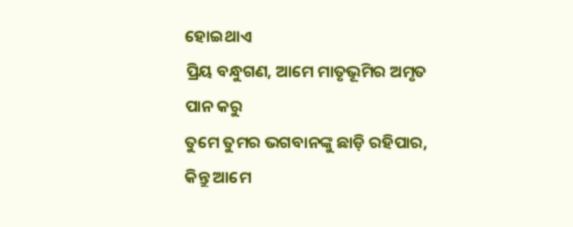ହୋଇଥାଏ
ପ୍ରିୟ ବନ୍ଧୁଗଣ, ଆମେ ମାତୃଭୂମିର ଅମୃତ ପାନ କରୁ
ତୁମେ ତୁମର ଭଗବାନଙ୍କୁ ଛାଡ଼ି ରହିପାର,
କିନ୍ତୁ ଆମେ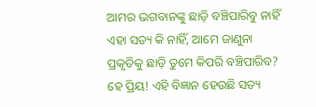ଆମର ଭଗବାନଙ୍କୁ ଛାଡ଼ି ବଞ୍ଚିପାରିବୁ ନାହିଁ
ଏହା ସତ୍ୟ କି ନାହିଁ, ଆମେ ଜାଣୁନା
ପ୍ରକୃତିକୁ ଛାଡ଼ି ତୁମେ କିପରି ବଞ୍ଚିପାରିବ?
ହେ ପ୍ରିୟ! ଏହି ବିଜ୍ଞାନ ହେଉଛି ସତ୍ୟ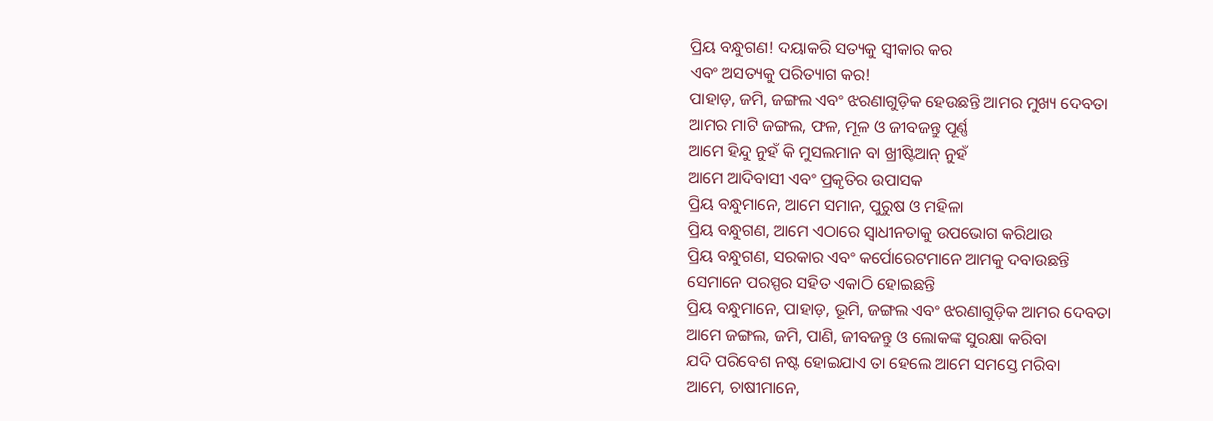ପ୍ରିୟ ବନ୍ଧୁଗଣ! ଦୟାକରି ସତ୍ୟକୁ ସ୍ୱୀକାର କର
ଏବଂ ଅସତ୍ୟକୁ ପରିତ୍ୟାଗ କର!
ପାହାଡ଼, ଜମି, ଜଙ୍ଗଲ ଏବଂ ଝରଣାଗୁଡ଼ିକ ହେଉଛନ୍ତି ଆମର ମୁଖ୍ୟ ଦେବତା
ଆମର ମାଟି ଜଙ୍ଗଲ, ଫଳ, ମୂଳ ଓ ଜୀବଜନ୍ତୁ ପୂର୍ଣ୍ଣ
ଆମେ ହିନ୍ଦୁ ନୁହଁ କି ମୁସଲମାନ ବା ଖ୍ରୀଷ୍ଟିଆନ୍ ନୁହଁ
ଆମେ ଆଦିବାସୀ ଏବଂ ପ୍ରକୃତିର ଉପାସକ
ପ୍ରିୟ ବନ୍ଧୁମାନେ, ଆମେ ସମାନ, ପୁରୁଷ ଓ ମହିଳା
ପ୍ରିୟ ବନ୍ଧୁଗଣ, ଆମେ ଏଠାରେ ସ୍ୱାଧୀନତାକୁ ଉପଭୋଗ କରିଥାଉ
ପ୍ରିୟ ବନ୍ଧୁଗଣ, ସରକାର ଏବଂ କର୍ପୋରେଟମାନେ ଆମକୁ ଦବାଉଛନ୍ତି
ସେମାନେ ପରସ୍ପର ସହିତ ଏକାଠି ହୋଇଛନ୍ତି
ପ୍ରିୟ ବନ୍ଧୁମାନେ, ପାହାଡ଼, ଭୂମି, ଜଙ୍ଗଲ ଏବଂ ଝରଣାଗୁଡ଼ିକ ଆମର ଦେବତା
ଆମେ ଜଙ୍ଗଲ, ଜମି, ପାଣି, ଜୀବଜନ୍ତୁ ଓ ଲୋକଙ୍କ ସୁରକ୍ଷା କରିବା
ଯଦି ପରିବେଶ ନଷ୍ଟ ହୋଇଯାଏ ତା ହେଲେ ଆମେ ସମସ୍ତେ ମରିବା
ଆମେ, ଚାଷୀମାନେ,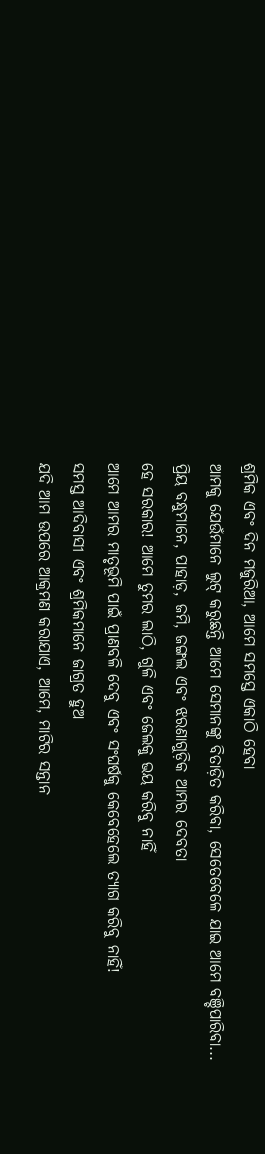ଶ୍ରମିକ ଏବଂ ଦିନ ମଜୁରିଆ, ଆମେ ସମସ୍ତେ ଏକାଠି ହେବା
ଆମକୁ ଯେଉଁମାନେ ଲୁଟ୍ କରୁଛନ୍ତି ଆମେ ସେମାନଙ୍କୁ ବିତାଡ଼ିତ କରିବା, ସେତେବେଳେ ଯାଇ ଆମେ ବଞ୍ଚିପାରିବା...
ପ୍ରିୟ ବନ୍ଧୁମାନେ, ପାହାଡ଼, ଜମି, ଜଙ୍ଗଲ ଏବଂ ଝରଣାଗୁଡ଼ିକ ଆମର ଦେବତା
ହେ ସରକାର! ଆମେ ତୁମର ଲାଠି, ଗୁଳି ଏବଂ ଜେଲକୁ ଭୟ କରିବୁ ନାହିଁ
ଆମେ ଆମର ମାତୃଭୂମି ପାଇଁ ପ୍ରାଣବଳି ଦେବୁ ଏବଂ ସଂଘର୍ଷକୁ କେବେହେଲେ ତ୍ୟାଗ କରିବୁ ନାହିଁ!
ସମସ୍ତ ଆଦିବାସୀ ଏବଂ ଶ୍ରମିକମାନେ ଜାଗ୍ରତ ହୁଅ
ଯଦି ଆମ ଉପରେ ଆକ୍ରମଣ କରାଯାଏ, ଆମେ, ମାଟିର ସନ୍ତାନ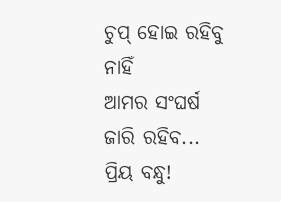ଚୁପ୍ ହୋଇ ରହିବୁ ନାହିଁ
ଆମର ସଂଘର୍ଷ ଜାରି ରହିବ...
ପ୍ରିୟ ବନ୍ଧୁ!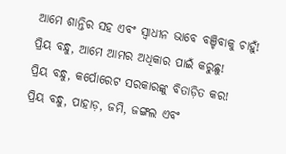ଆମେ ଶାନ୍ତିର ସହ ଏବଂ ସ୍ୱାଧୀନ ଭାବେ ବଞ୍ଚିବାକୁ ଚାହୁଁ!
ପ୍ରିୟ ବନ୍ଧୁ, ଆମେ ଆମର ଅଧିକାର ପାଇଁ କରୁଛୁ!
ପ୍ରିୟ ବନ୍ଧୁ, କର୍ପୋରେଟ ସରକାରଙ୍କୁ ବିତାଡ଼ିତ କର!
ପ୍ରିୟ ବନ୍ଧୁ, ପାହାଡ଼, ଜମି, ଜଙ୍ଗଲ ଏବଂ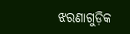ଝରଣାଗୁଡ଼ିକ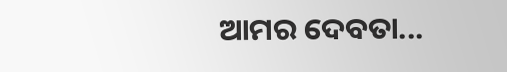ଆମର ଦେବତା...